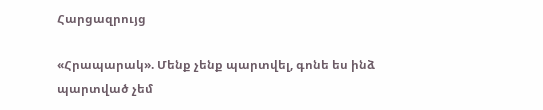Հարցազրույց

«Հրապարակ». Մենք չենք պարտվել, գոնե ես ինձ պարտված չեմ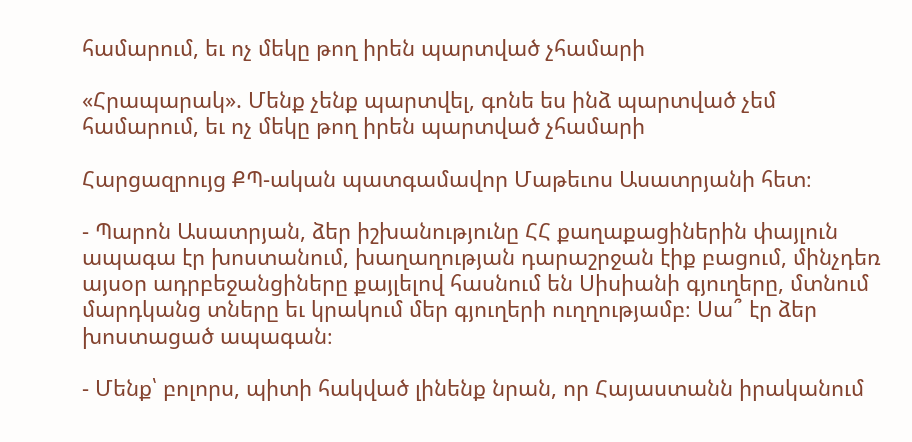համարում, եւ ոչ մեկը թող իրեն պարտված չհամարի

«Հրապարակ». Մենք չենք պարտվել, գոնե ես ինձ պարտված չեմ համարում, եւ ոչ մեկը թող իրեն պարտված չհամարի

Հարցազրույց ՔՊ-ական պատգամավոր Մաթեւոս Ասատրյանի հետ։

- Պարոն Ասատրյան, ձեր իշխանությունը ՀՀ քաղաքացիներին փայլուն ապագա էր խոստանում, խաղաղության դարաշրջան էիք բացում, մինչդեռ այսօր ադրբեջանցիները քայլելով հասնում են Սիսիանի գյուղերը, մտնում մարդկանց տները եւ կրակում մեր գյուղերի ուղղությամբ։ Սա՞ էր ձեր խոստացած ապագան։

- Մենք՝ բոլորս, պիտի հակված լինենք նրան, որ Հայաստանն իրականում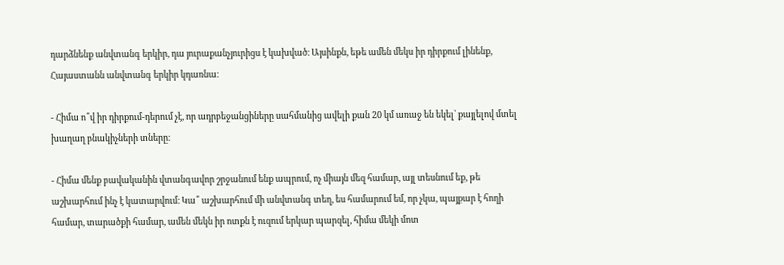դարձնենք անվտանգ երկիր, դա յուրաքանչյուրիցս է կախված։ Այսինքն, եթե ամեն մեկս իր դիրքում լինենք, Հայաստանն անվտանգ երկիր կդառնա։

- Հիմա ո՞վ իր դիրքում-դերում չէ, որ ադրբեջանցիները սահմանից ավելի քան 20 կմ առաջ են եկել` քայլելով մտել խաղաղ բնակիչների տները։

- Հիմա մենք բավականին վտանգավոր շրջանում ենք ապրում, ոչ միայն մեզ համար, այլ տեսնում եք, թե աշխարհում ինչ է կատարվում։ Կա՞ աշխարհում մի անվտանգ տեղ, ես համարում եմ, որ չկա, պայքար է հողի համար, տարածքի համար, ամեն մեկն իր ոտքն է ուզում երկար պարզել, հիմա մեկի մոտ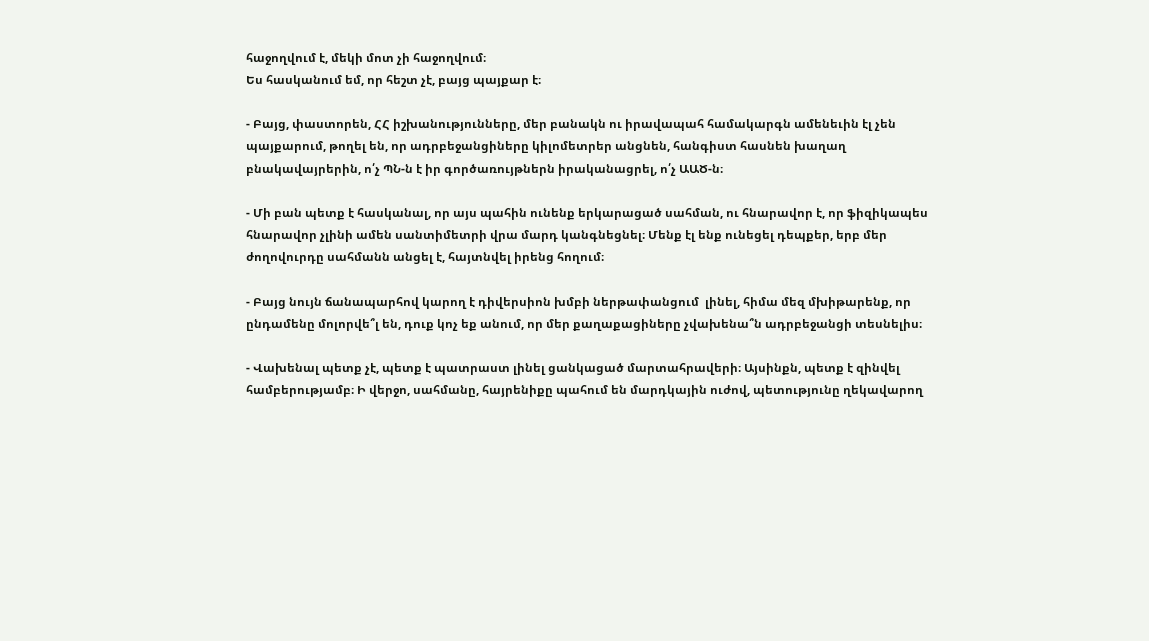հաջողվում է, մեկի մոտ չի հաջողվում։
Ես հասկանում եմ, որ հեշտ չէ, բայց պայքար է։

- Բայց, փաստորեն, ՀՀ իշխանությունները, մեր բանակն ու իրավապահ համակարգն ամենեւին էլ չեն պայքարում, թողել են, որ ադրբեջանցիները կիլոմետրեր անցնեն, հանգիստ հասնեն խաղաղ բնակավայրերին, ո՛չ ՊՆ-ն է իր գործառույթներն իրականացրել, ո՛չ ԱԱԾ-ն։

- Մի բան պետք է հասկանալ, որ այս պահին ունենք երկարացած սահման, ու հնարավոր է, որ ֆիզիկապես հնարավոր չլինի ամեն սանտիմետրի վրա մարդ կանգնեցնել։ Մենք էլ ենք ունեցել դեպքեր, երբ մեր ժողովուրդը սահմանն անցել է, հայտնվել իրենց հողում։

- Բայց նույն ճանապարհով կարող է դիվերսիոն խմբի ներթափանցում  լինել, հիմա մեզ մխիթարենք, որ ընդամենը մոլորվե՞լ են, դուք կոչ եք անում, որ մեր քաղաքացիները չվախենա՞ն ադրբեջանցի տեսնելիս։

- Վախենալ պետք չէ, պետք է պատրաստ լինել ցանկացած մարտահրավերի։ Այսինքն, պետք է զինվել համբերությամբ։ Ի վերջո, սահմանը, հայրենիքը պահում են մարդկային ուժով, պետությունը ղեկավարող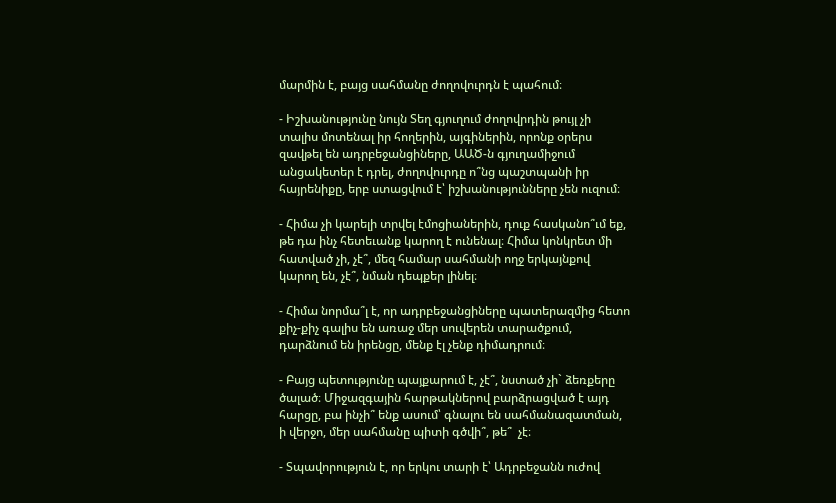մարմին է, բայց սահմանը ժողովուրդն է պահում։

- Իշխանությունը նույն Տեղ գյուղում ժողովրդին թույլ չի տալիս մոտենալ իր հողերին, այգիներին, որոնք օրերս զավթել են ադրբեջանցիները, ԱԱԾ-ն գյուղամիջում անցակետեր է դրել, ժողովուրդը ո՞նց պաշտպանի իր հայրենիքը, երբ ստացվում է՝ իշխանությունները չեն ուզում։

- Հիմա չի կարելի տրվել էմոցիաներին, դուք հասկանո՞ւմ եք, թե դա ինչ հետեւանք կարող է ունենալ։ Հիմա կոնկրետ մի հատված չի, չէ՞, մեզ համար սահմանի ողջ երկայնքով կարող են, չէ՞, նման դեպքեր լինել։

- Հիմա նորմա՞լ է, որ ադրբեջանցիները պատերազմից հետո քիչ-քիչ գալիս են առաջ մեր սուվերեն տարածքում, դարձնում են իրենցը, մենք էլ չենք դիմադրում։

- Բայց պետությունը պայքարում է, չէ՞, նստած չի` ձեռքերը ծալած։ Միջազգային հարթակներով բարձրացված է այդ հարցը, բա ինչի՞ ենք ասում՝ գնալու են սահմանազատման, ի վերջո, մեր սահմանը պիտի գծվի՞, թե՞  չէ։

- Տպավորություն է, որ երկու տարի է՝ Ադրբեջանն ուժով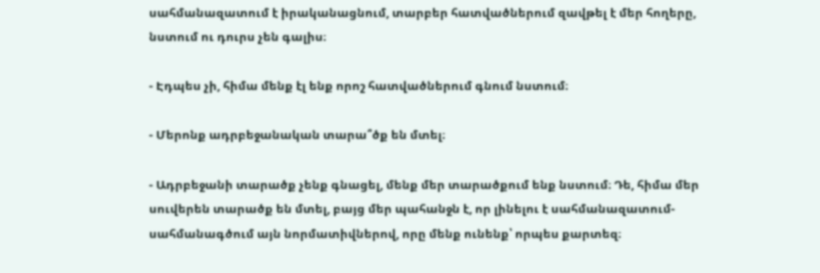սահմանազատում է իրականացնում, տարբեր հատվածներում զավթել է մեր հողերը, նստում ու դուրս չեն գալիս։

- Էդպես չի, հիմա մենք էլ ենք որոշ հատվածներում գնում նստում։

- Մերոնք ադրբեջանական տարա՞ծք են մտել։

- Ադրբեջանի տարածք չենք գնացել, մենք մեր տարածքում ենք նստում։ Դե, հիմա մեր սուվերեն տարածք են մտել, բայց մեր պահանջն է, որ լինելու է սահմանազատում-սահմանագծում այն նորմատիվներով, որը մենք ունենք՝ որպես քարտեզ։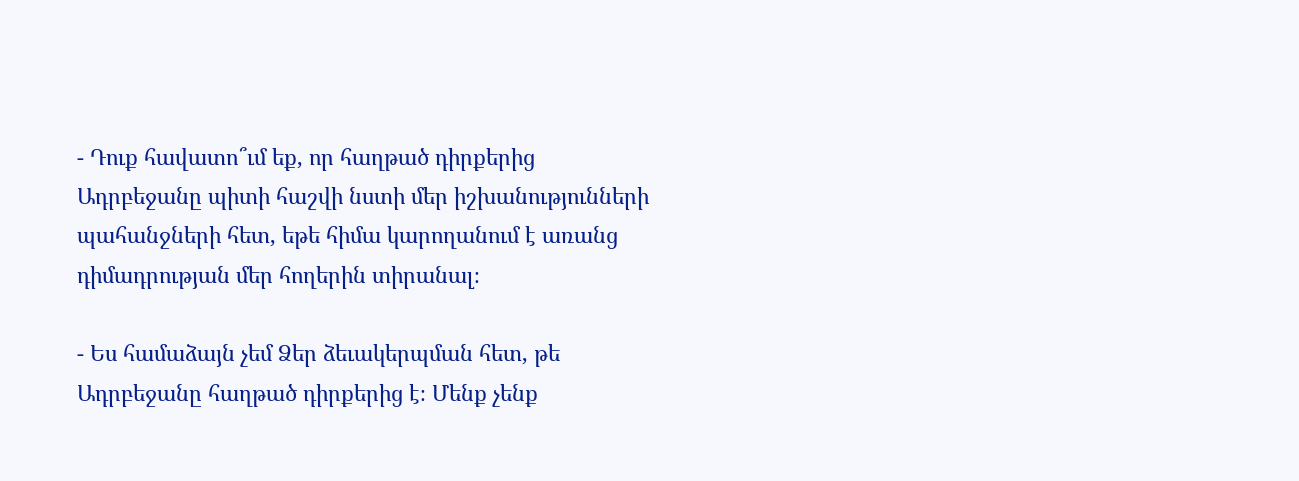- Դուք հավատո՞ւմ եք, որ հաղթած դիրքերից Ադրբեջանը պիտի հաշվի նստի մեր իշխանությունների պահանջների հետ, եթե հիմա կարողանում է առանց դիմադրության մեր հողերին տիրանալ։

- Ես համաձայն չեմ Ձեր ձեւակերպման հետ, թե Ադրբեջանը հաղթած դիրքերից է։ Մենք չենք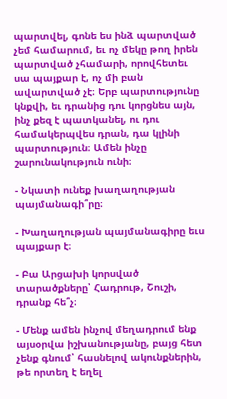պարտվել, գոնե ես ինձ պարտված չեմ համարում, եւ ոչ մեկը թող իրեն պարտված չհամարի, որովհետեւ սա պայքար է, ոչ մի բան ավարտված չէ։ Երբ պարտությունը կնքվի, եւ դրանից դու կորցնես այն, ինչ քեզ է պատկանել, ու դու համակերպվես դրան, դա կլինի պարտություն։ Ամեն ինչը շարունակություն ունի։

- Նկատի ունեք խաղաղության պայմանագի՞րը։

- Խաղաղության պայմանագիրը եւս պայքար է։

- Բա Արցախի կորսված տարածքները՝ Հադրութ, Շուշի, դրանք հե՞չ։

- Մենք ամեն ինչով մեղադրում ենք այսօրվա իշխանությանը, բայց հետ չենք գնում՝ հասնելով ակունքներին, թե որտեղ է եղել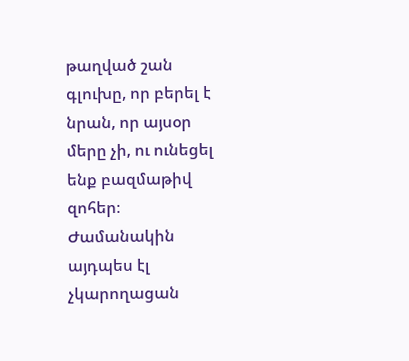թաղված շան գլուխը, որ բերել է նրան, որ այսօր մերը չի, ու ունեցել ենք բազմաթիվ զոհեր։ Ժամանակին այդպես էլ չկարողացան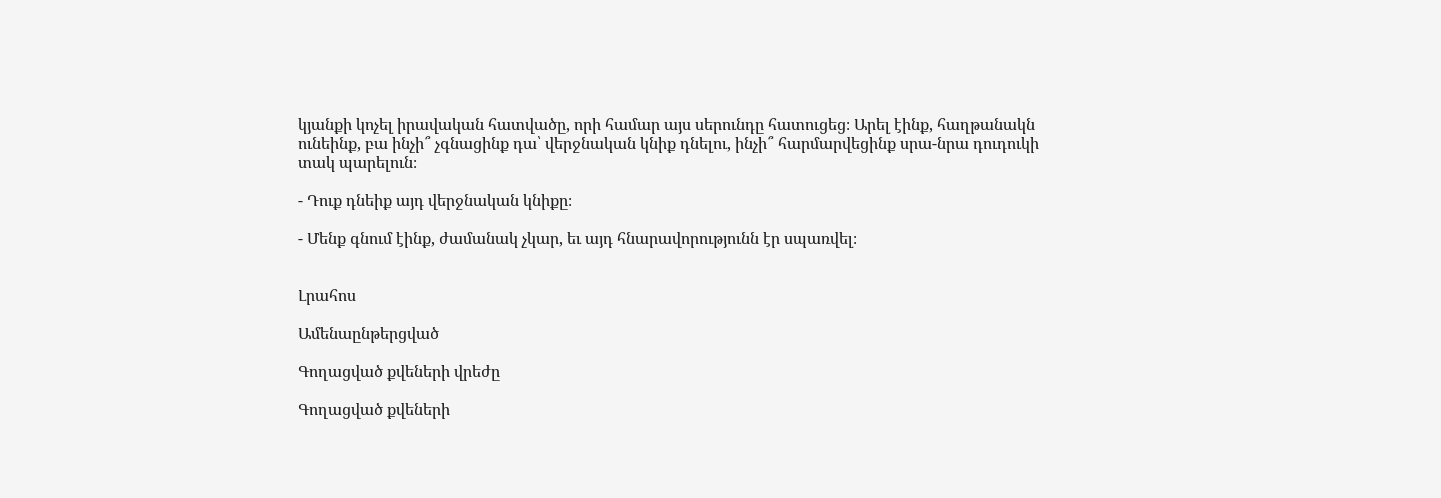կյանքի կոչել իրավական հատվածը, որի համար այս սերունդը հատուցեց։ Արել էինք, հաղթանակն ունեինք, բա ինչի՞ չգնացինք դա՝ վերջնական կնիք դնելու, ինչի՞ հարմարվեցինք սրա-նրա դուդուկի տակ պարելուն։

- Դուք դնեիք այդ վերջնական կնիքը։

- Մենք գնում էինք, ժամանակ չկար, եւ այդ հնարավորությունն էր սպառվել։


Լրահոս

Ամենաընթերցված

Գողացված քվեների վրեժը

Գողացված քվեների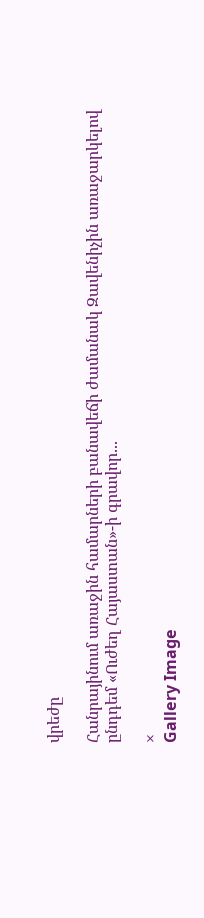վրեժը

Հանրայինում առաջին համարների բանավեճի ժամանակ Զավենիչին առաջարկելով ընդդեմ «Ուժեղ Հայաստան»-ի գրավոր...

×
Gallery Image